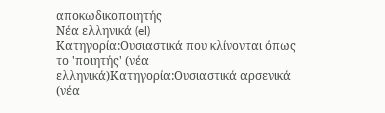αποκωδικοποιητής
Νέα ελληνικά (el)
Κατηγορία:Ουσιαστικά που κλίνονται όπως το 'ποιητής' (νέα ελληνικά)Κατηγορία:Ουσιαστικά αρσενικά (νέα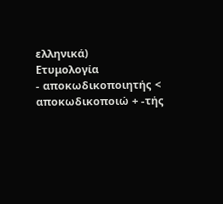ελληνικά)
Ετυμολογία
- αποκωδικοποιητής < αποκωδικοποιώ + -τής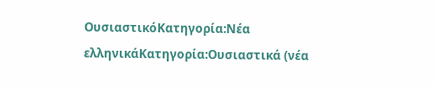ΟυσιαστικόΚατηγορία:Νέα ελληνικάΚατηγορία:Ουσιαστικά (νέα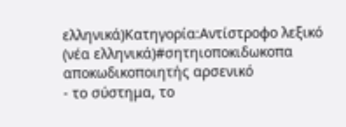ελληνικά)Κατηγορία:Αντίστροφο λεξικό (νέα ελληνικά)#σητηιοποκιδωκοπα
αποκωδικοποιητής αρσενικό
- το σύστημα, το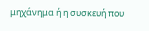μηχάνημα ή η συσκευή που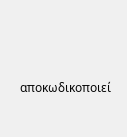αποκωδικοποιεί